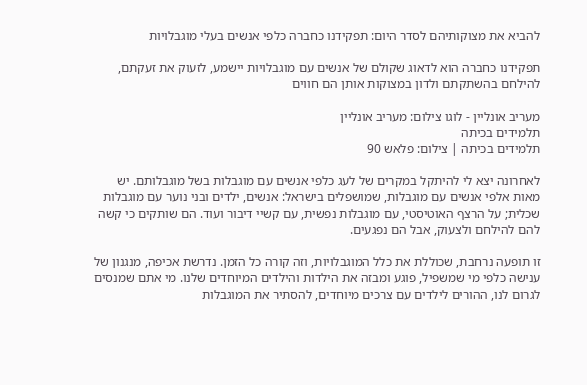להביא את מצוקותיהם לסדר היום: תפקידנו כחברה כלפי אנשים בעלי מוגבלויות

תפקידנו כחברה הוא לדאוג שקולם של אנשים עם מוגבלויות יישמע, לזעוק את זעקתם, להילחם בהשתקתם ולדון במצוקות אותן הם חווים

מעריב אונליין - לוגו צילום: מעריב אונליין
תלמידים בכיתה
תלמידים בכיתה | צילום: פלאש 90

לאחרונה יצא לי להיתקל במקרים של לעג כלפי אנשים עם מוגבלות בשל מוגבלותם. יש מאות אלפי אנשים עם מוגבלות, שמושפלים בישראל: אנשים, ילדים ובני נוער עם מוגבלות שכלית; על הרצף האוטיסטי, עם מוגבלות נפשית, עם קשיי דיבור ועוד. הם שותקים כי קשה להם להילחם ולצעוק, אבל הם נפגעים.

זו תופעה נרחבת, שכוללת את כלל המוגבלויות, וזה קורה כל הזמן. נדרשת אכיפה, מנגנון של ענישה כלפי מי שמשפיל, פוגע ומבזה את הילדות והילדים המיוחדים שלנו. מי אתם שמנסים לגרום לנו, ההורים לילדים עם צרכים מיוחדים, להסתיר את המוגבלות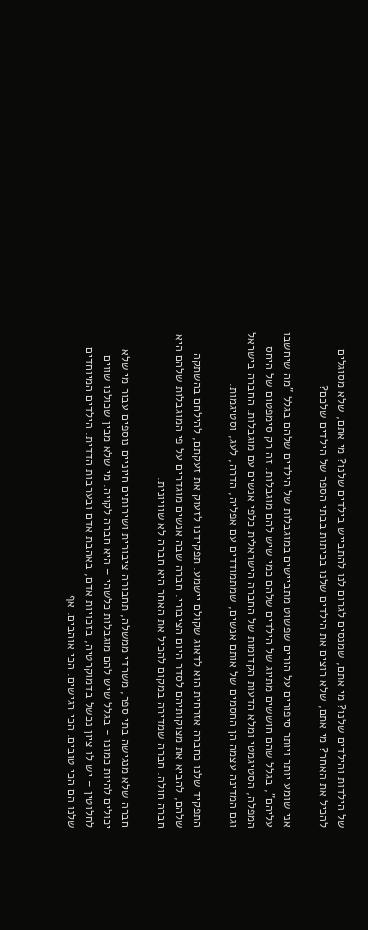של הילדות והילדים שלנו? מי אתם, שמנסים לגרום לנו להתבייש בילדים שלנו? מי אתם, שלא מסוגלים להכיל את האחר? מי אתם, שלא רוצים את הילדים שלנו בכיתות בבתי הספר של הילדים שלכם?

אני שומע יותר ויותר סיפורים על הורים שפשוט מתביישים במוגבלות של הילדים שלהם בגלל "מה שיחשבו עליהם", בגלל שהם חוששים מתיוג של הילדים שלהם כמי שיש להם מוגבלות. זה רק סימפטום של היחס המפלה, הסטיגמטי ומלא הדעות הקדומות של החברה הישראלית כלפי אנשים עם מוגבלות. החברה בישראל וגם המדינה עצמה הן החסמים של אותם אנשים, שמתמודדים עם אפליה, הדרה, לעג, וסטיגמות.

התפקיד שלנו כחברה אזרחית הוא לדאוג שקולם יישמע. תפקידנו לזעוק את זעקתם, להילחם בהשתקה שלהם, להביא את מצוקותיהם לסדר היום הציבורי. חברה שבה אנשים מוגדרים על פי המוגבלות שלהם היא חברה חולה. חברה שמדירה במקום להכיל את האחר היא חברה לא שוויונית.

חברה שלא מנגישה בתי ספר, משרדי ממשלה, תחבורה ציבורית ושירותים חיוניים נוספים עבור מי שלא יכולים להיות כמונו - בגלל שיש להם מוגבלות כלשהי – היא חברה לקויה. מי שלא מבין שכולנו שווים לחלוטין – יש לו ציון נכשל בדמוקרטיה, בזכויות אדם, באהבת אדם ובערבות הדדית. הילדים המיוחדים שלנו הם הכי טובים. הכי רגישים. הכי אוהבים. אף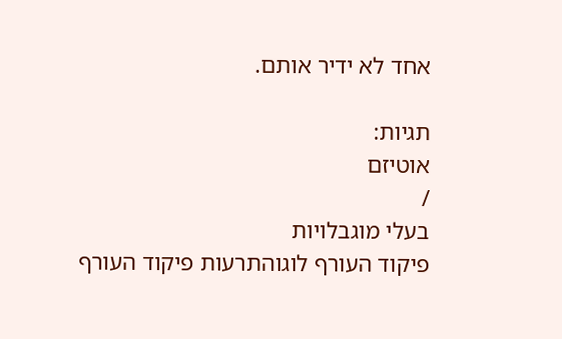אחד לא ידיר אותם.

תגיות:
אוטיזם
/
בעלי מוגבלויות
פיקוד העורף לוגוהתרעות פיקוד העורף